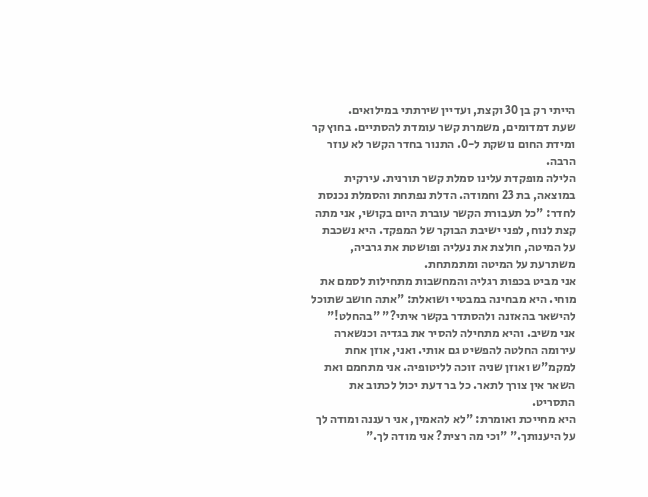הייתי רק בן 30 וקצת, ועדיין שירתתי במילואים.
שעת דמדומים, משמרת קשר עומדת להסתיים. בחוץ קר ומידת החום נושקת ל-0. התנור בחדר הקשר לא עוזר הרבה.
הלילה מופקדת עלינו סמלת קשר תורנית. עירקית במוצאה, בת 23 וחמודה. הדלת נפתחת והסמלת נכנסת לחדר: "כל תעבורת הקשר עוברת היום בקושי, אני מתה קצת לנוח, לפני ישיבת הבוקר של המפקד. היא נשכבת על המיטה, חולצת את נעליה ופושטת את גרביה, משתרעת על המיטה ומתמתחת.
אני מביט בכפות רגליה והמחשבות מתחילות לסמם את מוחי. היא מבחינה במבטיי ושואלת: "אתה חושב שתוכל להישאר בהאזנה ולהסתדר בקשר איתי?" "בהחלט!" אני משיב. והיא מתחילה להסיר את בגדיה וכנשארה עירומה החלטה להפשיט גם אותי. ואני, אוזן אחת למקמ"ש ואוזן שניה זוכה לליטופיה. אני מתחמם ואת השאר אין צורך לתאר. כל בר דעת יכול לכתוב את התסריט.
היא מחייכת ואומרת: "לא להאמין, אני רעננה ומודה לך על היענותך." "וכי מה רצית? אני מודה לך."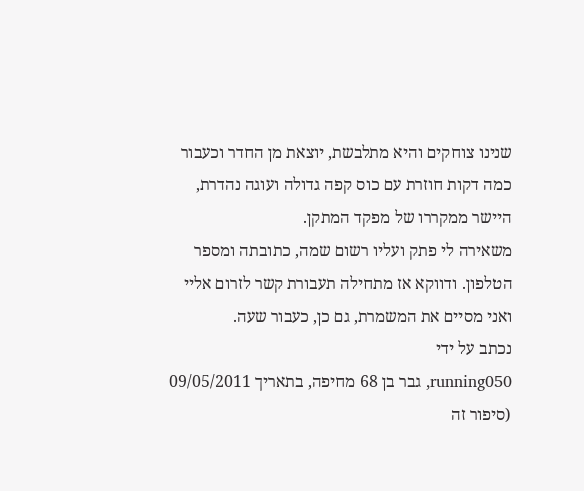שנינו צוחקים והיא מתלבשת, יוצאת מן החדר וכעבור כמה דקות חוזרת עם כוס קפה גדולה ועוגה נהדרת, היישר ממקררו של מפקד המתקן.
משאירה לי פתק ועליו רשום שמה, כתובתה ומספר הטלפון. ודווקא אז מתחילה תעבורת קשר לזרום אליי ואני מסיים את המשמרת, גם כן, כעבור שעה.
נכתב על ידי
running050, גבר בן 68 מחיפה, בתאריך 09/05/2011
(סיפור זה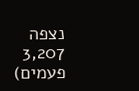נצפה 3,207 פעמים)